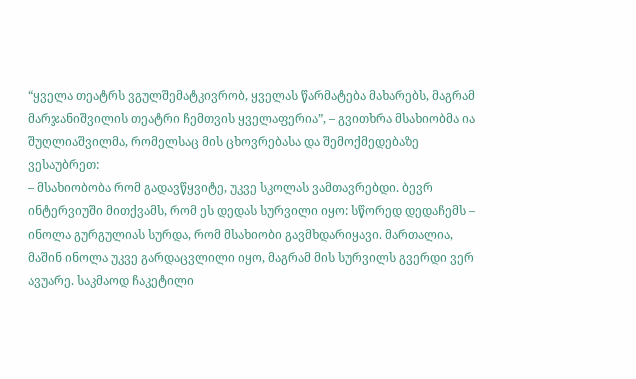“ყველა თეატრს ვგულშემატკივრობ, ყველას წარმატება მახარებს, მაგრამ მარჯანიშვილის თეატრი ჩემთვის ყველაფერია”, – გვითხრა მსახიობმა ია შუღლიაშვილმა, რომელსაც მის ცხოვრებასა და შემოქმედებაზე ვესაუბრეთ:
– მსახიობობა რომ გადავწყვიტე, უკვე სკოლას ვამთავრებდი. ბევრ ინტერვიუში მითქვამს, რომ ეს დედას სურვილი იყო: სწორედ დედაჩემს – ინოლა გურგულიას სურდა, რომ მსახიობი გავმხდარიყავი. მართალია, მაშინ ინოლა უკვე გარდაცვლილი იყო, მაგრამ მის სურვილს გვერდი ვერ ავუარე. საკმაოდ ჩაკეტილი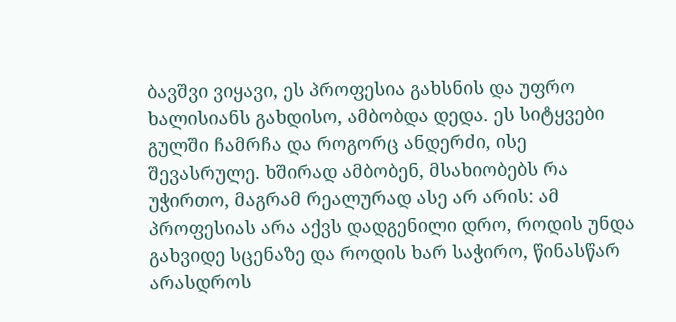ბავშვი ვიყავი, ეს პროფესია გახსნის და უფრო ხალისიანს გახდისო, ამბობდა დედა. ეს სიტყვები გულში ჩამრჩა და როგორც ანდერძი, ისე შევასრულე. ხშირად ამბობენ, მსახიობებს რა უჭირთო, მაგრამ რეალურად ასე არ არის: ამ პროფესიას არა აქვს დადგენილი დრო, როდის უნდა გახვიდე სცენაზე და როდის ხარ საჭირო, წინასწარ არასდროს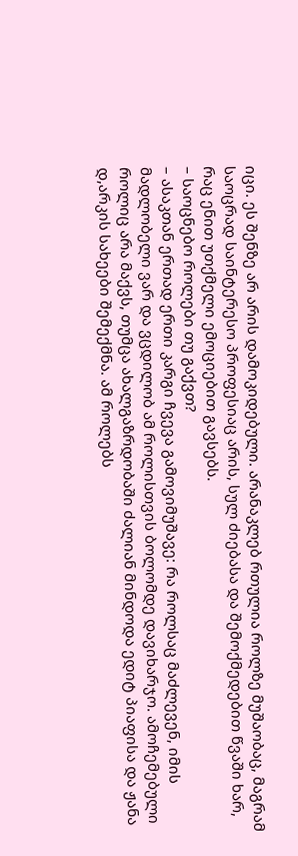იცი. ეს შენზე არ არის დამოკიდებული. არანაკლებ რთულია როლზე მუშაობაც, მაგრამ საოცრად საინტერესო პროფესიაც არის, სულ ძიებასა და შემოქმედებით წვაში ხარ, რაც ენით უთქმელი ემოციებით გავსებს.
– საოცნებო როლები თუ გაქვთ?
– ასაკთან ერთად ერთი კარგი ჩვევა გამოვიმუშავე: რა როლსაც მაძლევენ, იმის მადლობელი ვარ და ვცდილობ ამ როლისთვის ბოლომდე დავიხარჯო. ამოჩემებული როლიც არა მაქვს, თუმცა ახალგაზრდობაში ძალიან მინდოდა ედიტ პიაფისა და ჟანა დ,არკის სახეები შემექმნა. ამ როლებს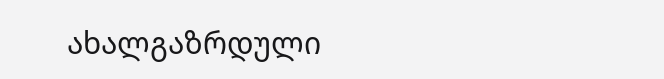ახალგაზრდული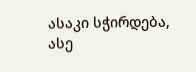ასაკი სჭირდება, ასე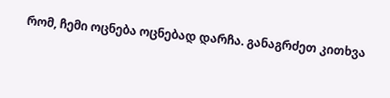რომ, ჩემი ოცნება ოცნებად დარჩა. განაგრძეთ კითხვა